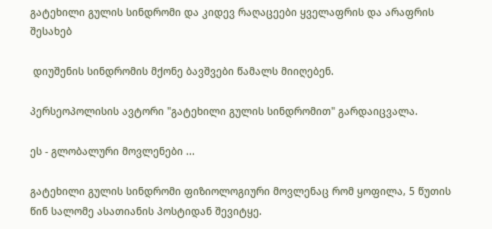გატეხილი გულის სინდრომი და კიდევ რაღაცეები ყველაფრის და არაფრის შესახებ

 დიუშენის სინდრომის მქონე ბავშვები წამალს მიიღებენ.

პერსეოპოლისის ავტორი "გატეხილი გულის სინდრომით" გარდაიცვალა.

ეს - გლობალური მოვლენები ...

გატეხილი გულის სინდრომი ფიზიოლოგიური მოვლენაც რომ ყოფილა, 5 წუთის წინ სალომე ასათიანის პოსტიდან შევიტყე.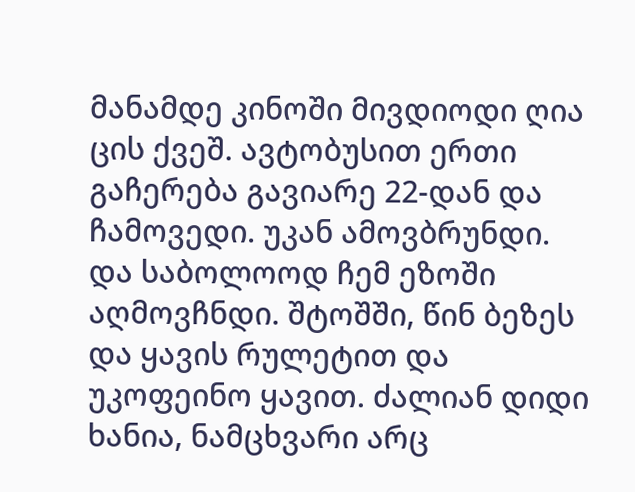მანამდე კინოში მივდიოდი ღია ცის ქვეშ. ავტობუსით ერთი გაჩერება გავიარე 22-დან და ჩამოვედი. უკან ამოვბრუნდი. და საბოლოოდ ჩემ ეზოში აღმოვჩნდი. შტოშში, წინ ბეზეს და ყავის რულეტით და უკოფეინო ყავით. ძალიან დიდი ხანია, ნამცხვარი არც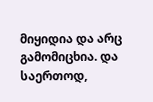მიყიდია და არც გამომიცხია. და საერთოდ,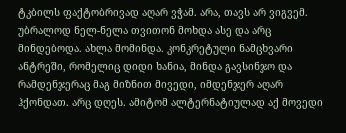ტკბილს ფაქტობრივად აღარ ვჭამ. არა, თავს არ ვიგვემ. უბრალოდ ნელ-ნელა თვითონ მოხდა ასე და არც მინდებოდა. ახლა მომინდა. კონკრეტული ნამცხვარი ანტრეში, რომელიც დიდი ხანია, მინდა გავსინჯო და რამდენჯერაც მაგ მიზნით მივედი, იმდენჯერ აღარ ჰქონდათ. არც დღეს. ამიტომ ალტერნატიულად აქ მოვედი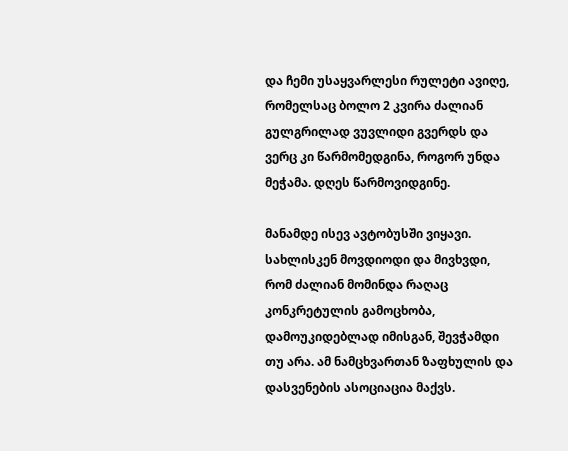და ჩემი უსაყვარლესი რულეტი ავიღე, რომელსაც ბოლო 2 კვირა ძალიან გულგრილად ვუვლიდი გვერდს და ვერც კი წარმომედგინა, როგორ უნდა მეჭამა. დღეს წარმოვიდგინე.

მანამდე ისევ ავტობუსში ვიყავი. სახლისკენ მოვდიოდი და მივხვდი, რომ ძალიან მომინდა რაღაც კონკრეტულის გამოცხობა, დამოუკიდებლად იმისგან, შევჭამდი თუ არა. ამ ნამცხვართან ზაფხულის და დასვენების ასოციაცია მაქვს.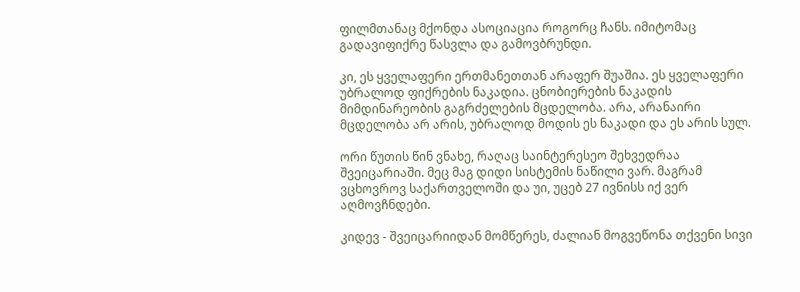ფილმთანაც მქონდა ასოციაცია როგორც ჩანს. იმიტომაც გადავიფიქრე წასვლა და გამოვბრუნდი.

კი, ეს ყველაფერი ერთმანეთთან არაფერ შუაშია. ეს ყველაფერი უბრალოდ ფიქრების ნაკადია. ცნობიერების ნაკადის მიმდინარეობის გაგრძელების მცდელობა. არა, არანაირი მცდელობა არ არის, უბრალოდ მოდის ეს ნაკადი და ეს არის სულ.

ორი წუთის წინ ვნახე, რაღაც საინტერესეო შეხვედრაა შვეიცარიაში. მეც მაგ დიდი სისტემის ნაწილი ვარ. მაგრამ ვცხოვროვ საქართველოში და უი, უცებ 27 ივნისს იქ ვერ აღმოვჩნდები.

კიდევ - შვეიცარიიდან მომწერეს, ძალიან მოგვეწონა თქვენი სივი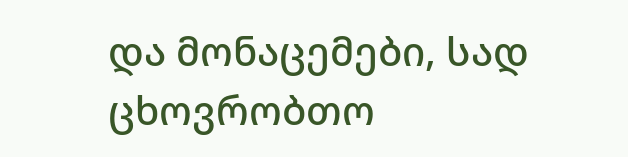და მონაცემები, სად ცხოვრობთო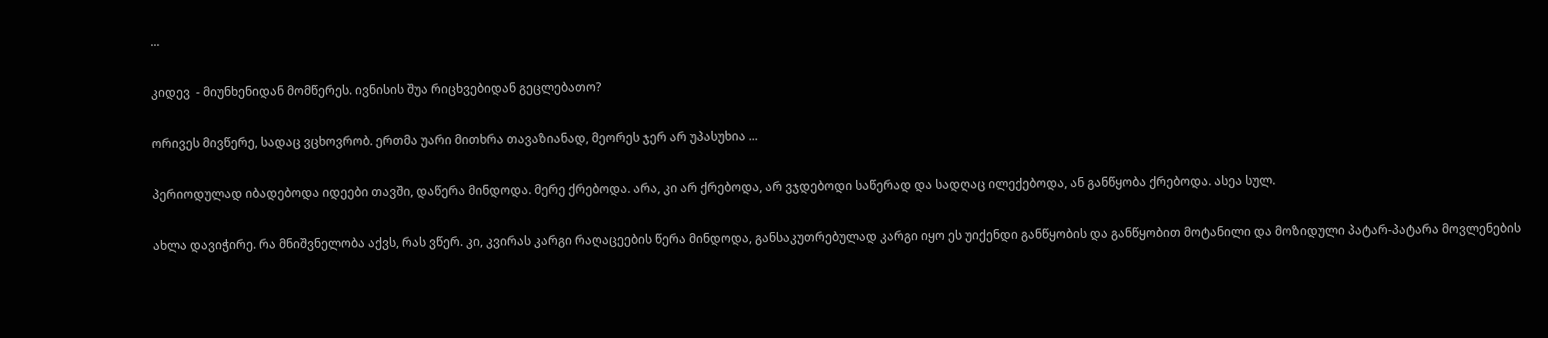...

კიდევ  - მიუნხენიდან მომწერეს. ივნისის შუა რიცხვებიდან გეცლებათო?

ორივეს მივწერე, სადაც ვცხოვრობ. ერთმა უარი მითხრა თავაზიანად, მეორეს ჯერ არ უპასუხია ...

პერიოდულად იბადებოდა იდეები თავში, დაწერა მინდოდა. მერე ქრებოდა. არა, კი არ ქრებოდა, არ ვჯდებოდი საწერად და სადღაც ილექებოდა, ან განწყობა ქრებოდა. ასეა სულ.

ახლა დავიჭირე. რა მნიშვნელობა აქვს, რას ვწერ. კი, კვირას კარგი რაღაცეების წერა მინდოდა, განსაკუთრებულად კარგი იყო ეს უიქენდი განწყობის და განწყობით მოტანილი და მოზიდული პატარ-პატარა მოვლენების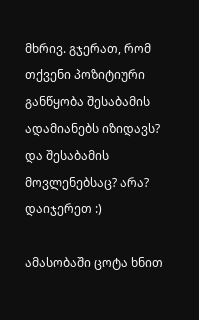მხრივ. გჯერათ, რომ თქვენი პოზიტიური განწყობა შესაბამის ადამიანებს იზიდავს? და შესაბამის მოვლენებსაც? არა? დაიჯერეთ :)

ამასობაში ცოტა ხნით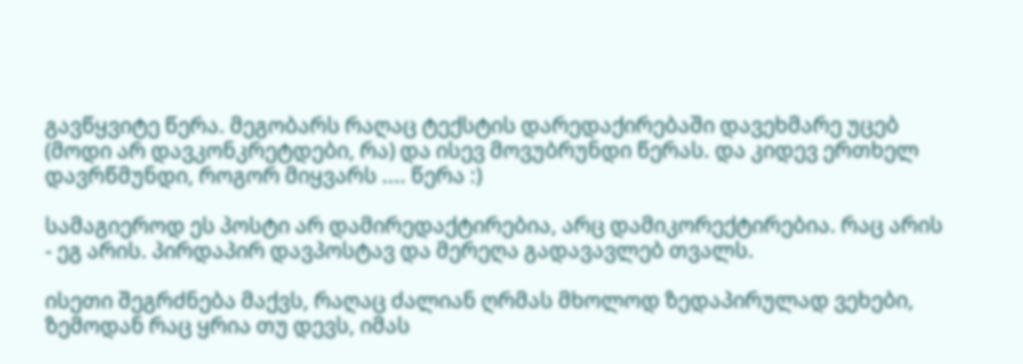გავწყვიტე წერა. მეგობარს რაღაც ტექსტის დარედაქირებაში დავეხმარე უცებ (მოდი არ დავკონკრეტდები, რა) და ისევ მოვუბრუნდი წერას. და კიდევ ერთხელ დავრწმუნდი, როგორ მიყვარს .... წერა :)

სამაგიეროდ ეს პოსტი არ დამირედაქტირებია, არც დამიკორექტირებია. რაც არის - ეგ არის. პირდაპირ დავპოსტავ და მერეღა გადავავლებ თვალს.

ისეთი შეგრძნება მაქვს, რაღაც ძალიან ღრმას მხოლოდ ზედაპირულად ვეხები, ზემოდან რაც ყრია თუ დევს, იმას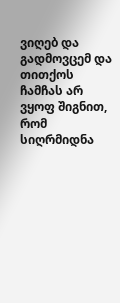ვიღებ და გადმოვცემ და თითქოს ჩამჩას არ ვყოფ შიგნით, რომ სიღრმიდნა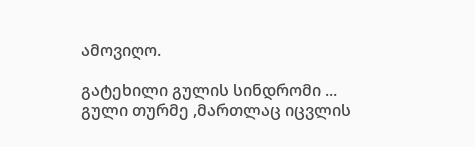ამოვიღო.

გატეხილი გულის სინდრომი ... გული თურმე ,მართლაც იცვლის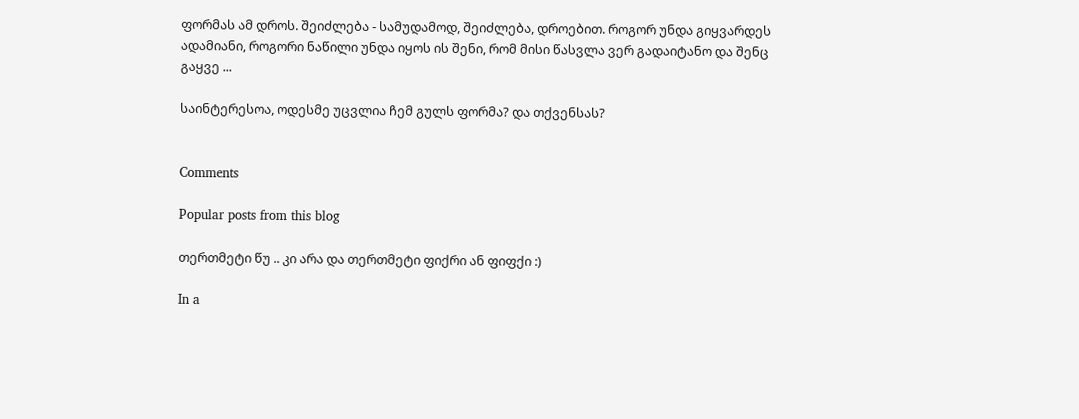ფორმას ამ დროს. შეიძლება - სამუდამოდ, შეიძლება, დროებით. როგორ უნდა გიყვარდეს ადამიანი, როგორი ნაწილი უნდა იყოს ის შენი, რომ მისი წასვლა ვერ გადაიტანო და შენც გაყვე ...

საინტერესოა, ოდესმე უცვლია ჩემ გულს ფორმა? და თქვენსას?


Comments

Popular posts from this blog

თერთმეტი წუ .. კი არა და თერთმეტი ფიქრი ან ფიფქი :)

In a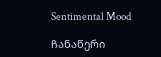Sentimental Mood

ჩანაწერი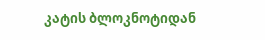კატის ბლოკნოტიდან